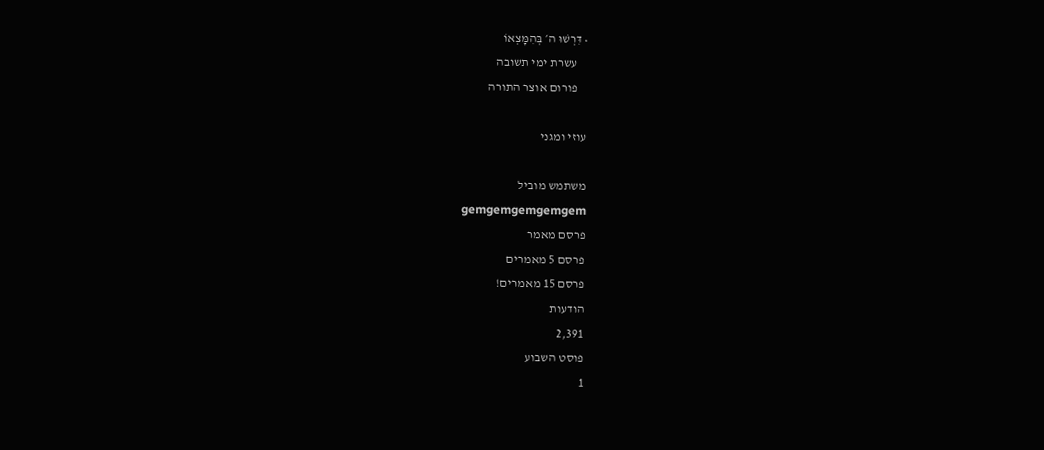• דִּרְשׁוּ ה׳ בְּהִמָּצְאוֹ
    עשרת ימי תשובה
    פורום אוצר התורה

עוזי ומגני

משתמש מוביל
gemgemgemgemgem
פרסם מאמר
פרסם 5 מאמרים
פרסם 15 מאמרים!
הודעות
2,391
פוסט השבוע
1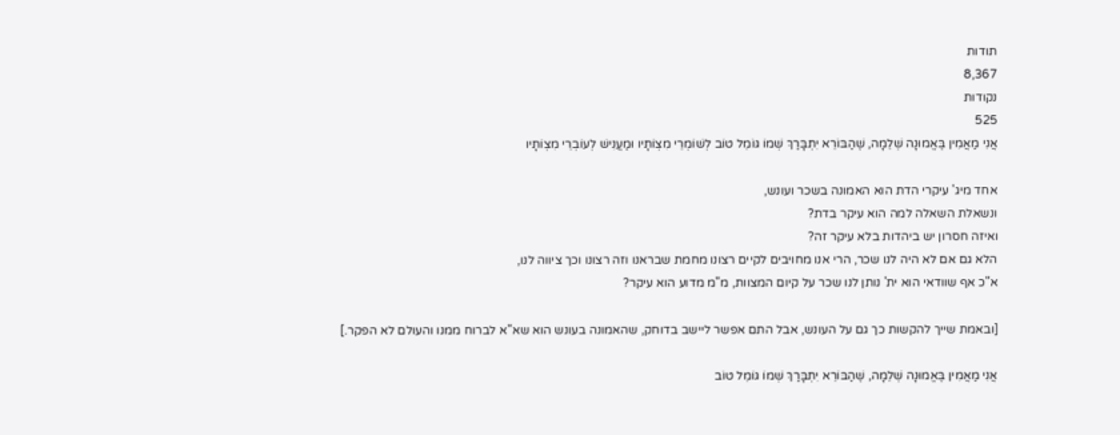תודות
8,367
נקודות
525
אֲנִי מַאֲמִין בֶּאֱמוּנָה שְׁלֵמָה, שֶׁהַבּוֹרֵא יִתְבָּרַךְ שְׁמוֹ גּוֹמֵל טוֹב לְשׁוֹמְרֵי מִצְוֹתָיו וּמַעֲנִישׁ לְעוֹבְרֵי מִצְוֹתָיו

אחד מיג' עיקרי הדת הוא האמונה בשכר ועונש,
ונשאלת השאלה למה הוא עיקר בדת?
ואיזה חסרון יש ביהדות בלא עיקר זה?
הלא גם אם לא היה לנו שכר, הרי אנו מחויבים לקיים רצונו מחמת שבראנו וזה רצונו וכך ציווה לנו,
א"כ אף שוודאי הוא ית' נותן לנו שכר על קיום המצוות, מ"מ מדוע הוא עיקר?

[ובאמת שייך להקשות כך גם על העונש, אבל התם אפשר ליישב בדוחק, שהאמונה בעונש הוא שא"א לברוח ממנו והעולם לא הפקר.]

אֲנִי מַאֲמִין בֶּאֱמוּנָה שְׁלֵמָה, שֶׁהַבּוֹרֵא יִתְבָּרַךְ שְׁמוֹ גּוֹמֵל טוֹב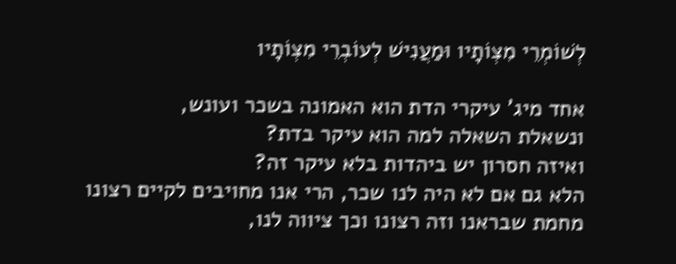לְשׁוֹמְרֵי מִצְוֹתָיו וּמַעֲנִישׁ לְעוֹבְרֵי מִצְוֹתָיו

אחד מיג' עיקרי הדת הוא האמונה בשכר ועונש,
ונשאלת השאלה למה הוא עיקר בדת?
ואיזה חסרון יש ביהדות בלא עיקר זה?
הלא גם אם לא היה לנו שכר, הרי אנו מחויבים לקיים רצונו מחמת שבראנו וזה רצונו וכך ציווה לנו,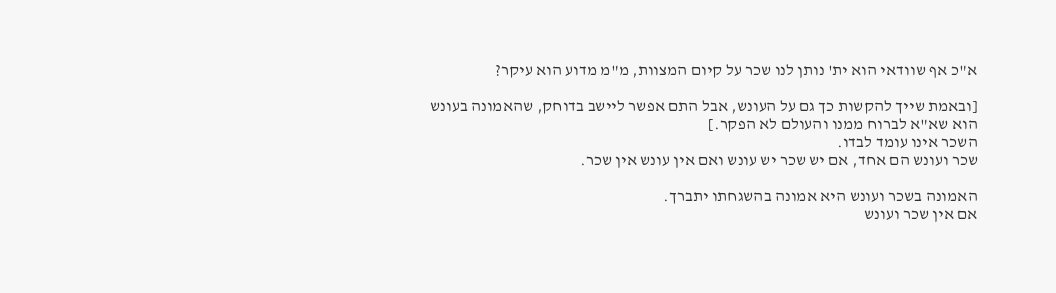א"כ אף שוודאי הוא ית' נותן לנו שכר על קיום המצוות, מ"מ מדוע הוא עיקר?

[ובאמת שייך להקשות כך גם על העונש, אבל התם אפשר ליישב בדוחק, שהאמונה בעונש הוא שא"א לברוח ממנו והעולם לא הפקר.]
השכר אינו עומד לבדו.
שכר ועונש הם אחד, אם יש שכר יש עונש ואם אין עונש אין שכר.

האמונה בשכר ועונש היא אמונה בהשגחתו יתברך.
אם אין שכר ועונש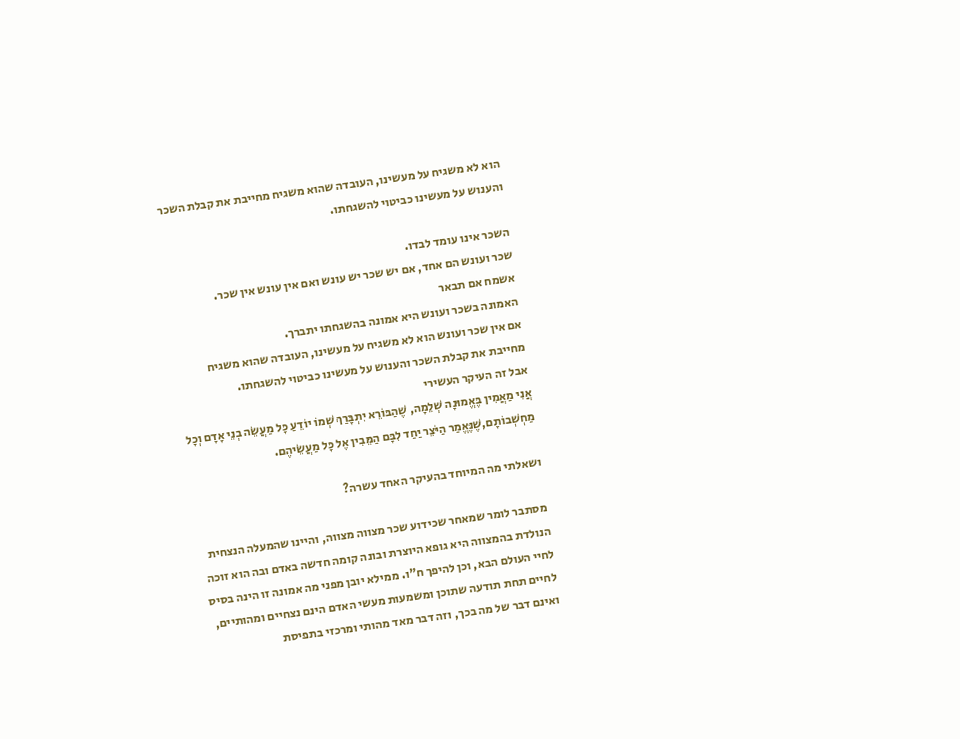הוא לא משגיח על מעשינו, העובדה שהוא משגיח מחייבת את קבלת השכר והענוש על מעשינו כביטוי להשגחתו.

השכר אינו עומד לבדו.
שכר ועונש הם אחד, אם יש שכר יש עונש ואם אין עונש אין שכר.
אשמח אם תבאר
האמונה בשכר ועונש היא אמונה בהשגחתו יתברך.
אם אין שכר ועונש הוא לא משגיח על מעשינו, העובדה שהוא משגיח מחייבת את קבלת השכר והענוש על מעשינו כביטוי להשגחתו.
אבל זה העיקר העשירי
אֲנִי מַאֲמִין בֶּאֱמוּנָה שְׁלֵמָה, שֶׁהַבּוֹרֵא יִתְבָּרַךְ שְׁמוֹ יוֹדֵעַ כָּל מַעֲשֵׂה בְנֵי אָדָם וְכָל מַחְשְׁבוֹתָם,שֶׁנֶּאֱמַר הַיֹּצֵר יַחַד לִבָּם הַמֵּבִין אֶל כָּל מַעֲשֵׂיהֶם.

ושאלתי מה המיוחד בהעיקר האחד עשרה?

מסתבר לומר שמאחר שכידוע שכר מצווה מצווה, והיינו שהמעלה הנצחית הנולדת בהמצווה היא גופא היוצרת ובונה קומה חדשה באדם ובה הוא זוכה לחיי העולם הבא, וכן להיפך ח"ו. ממילא יובן מפני מה אמונה זו הינה בסיס לחיים תחת תודעה שתוכן ומשמעות מעשי האדם הינם נצחיים ומהותיים, ואינם דבר של מה בכך, וזה דבר מאד מהותי ומרכזי בתפיסת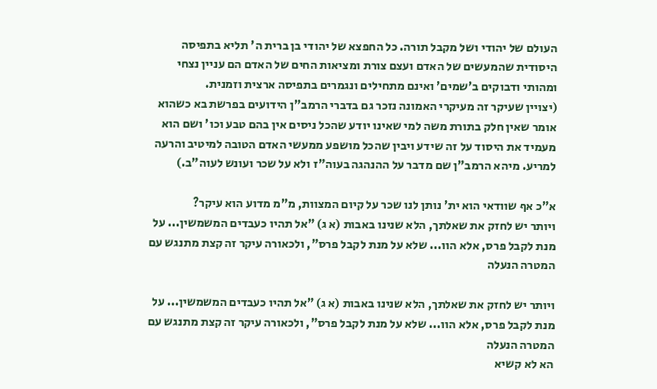העולם של יהודי ושל מקבל תורה. כל החפצא של יהודי בן ברית ה' תליא בתפיסה היסודית שהמעשים של האדם ועצם צורת ומציאות החים של האדם הם עניין נצחי ומהותי ודבוקים ב'שמים' ואינם מתחילים ונגמרים בתפיסה ארצית וזמנית.
(יצויין שעיקר זה מעיקרי האמונה נזכר גם בדברי הרמב"ן הידועים בפרשת בא כשהוא אומר שאין חלק בתורת משה למי שאינו יודע שהכל ניסים אין בהם טבע וכו' ושם הוא מעמיד את היסוד על זה שידע ויבין שהכל מושפע ממעשי האדם הטובה למיטיב והרעה למריע. מיהא הרמב"ן שם מדבר על ההנהגה בעוה"ז ולא על שכר ועונש לעוה"ב.)

א"כ אף שוודאי הוא ית' נותן לנו שכר על קיום המצוות, מ"מ מדוע הוא עיקר?
ויותר יש לחזק את שאלתך, הלא שנינו באבות (א ג) "אל תהיו כעבדים המשמשין... על מנת לקבל פרס, אלא הוו... שלא על מנת לקבל פרס", ולכאורה עיקר זה קצת מתנגש עם המטרה הנעלה

ויותר יש לחזק את שאלתך, הלא שנינו באבות (א ג) "אל תהיו כעבדים המשמשין... על מנת לקבל פרס, אלא הוו... שלא על מנת לקבל פרס", ולכאורה עיקר זה קצת מתנגש עם המטרה הנעלה
הא לא קשיא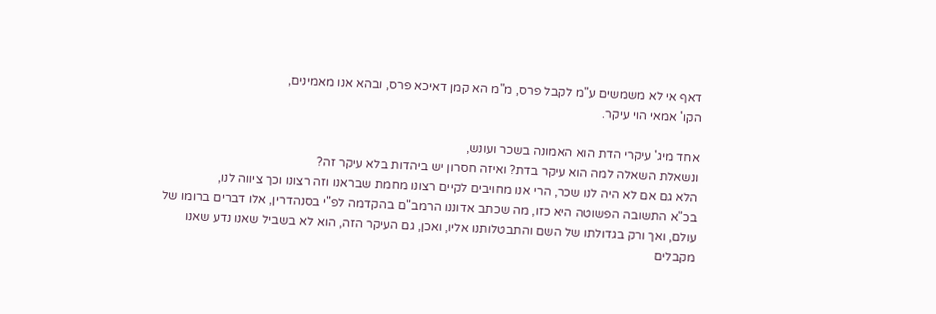דאף אי לא משמשים ע"מ לקבל פרס, מ"מ הא קמן דאיכא פרס, ובהא אנו מאמינים,
הקו' אמאי הוי עיקר.

אחד מיג' עיקרי הדת הוא האמונה בשכר ועונש,
ונשאלת השאלה למה הוא עיקר בדת? ואיזה חסרון יש ביהדות בלא עיקר זה?
הלא גם אם לא היה לנו שכר, הרי אנו מחויבים לקיים רצונו מחמת שבראנו וזה רצונו וכך ציווה לנו,
בכ"א התשובה הפשוטה היא כזו, מה שכתב אדוננו הרמב"ם בהקדמה לפ"י בסנהדרין, אלו דברים ברומו של עולם, ואך ורק בגדולתו של השם והתבטלותנו אליו, ואכן, גם העיקר הזה, הוא לא בשביל שאנו נדע שאנו מקבלים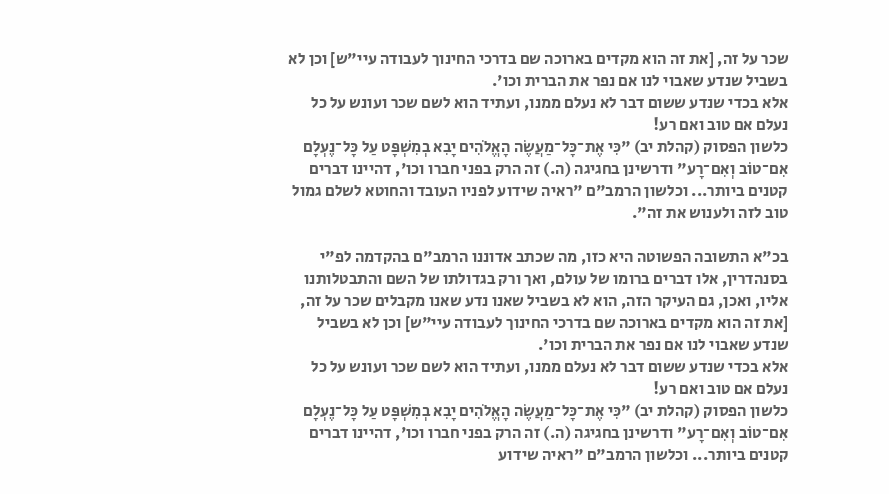שכר על זה, [את זה הוא מקדים בארוכה שם בדרכי החינוך לעבודה עיי"ש] וכן לא בשביל שנדע שאבוי לנו אם נפר את הברית וכו'.
אלא בכדי שנדע ששום דבר לא נעלם ממנו, ועתיד הוא לשם שכר ועונש על כל נעלם אם טוב ואם רע!
כלשון הפסוק (קהלת יב) "כִּי אֶת־כָּל־מַעֲשֶׂה הָאֱלֹהִים יָבִא בְמִשְׁפָּט עַל כָּל־נֶעְלָם אִם־טוֹב וְאִם־רָע" ודרשינן בחגיגה (ה.) זה הרק בפני חברו וכו', דהיינו דברים קטנים ביותר... וכלשון הרמב"ם "ראיה שידוע לפניו העובד והחוטא לשלם גמול טוב לזה ולענוש את זה".

בכ"א התשובה הפשוטה היא כזו, מה שכתב אדוננו הרמב"ם בהקדמה לפ"י בסנהדרין, אלו דברים ברומו של עולם, ואך ורק בגדולתו של השם והתבטלותנו אליו, ואכן, גם העיקר הזה, הוא לא בשביל שאנו נדע שאנו מקבלים שכר על זה, [את זה הוא מקדים בארוכה שם בדרכי החינוך לעבודה עיי"ש] וכן לא בשביל שנדע שאבוי לנו אם נפר את הברית וכו'.
אלא בכדי שנדע ששום דבר לא נעלם ממנו, ועתיד הוא לשם שכר ועונש על כל נעלם אם טוב ואם רע!
כלשון הפסוק (קהלת יב) "כִּי אֶת־כָּל־מַעֲשֶׂה הָאֱלֹהִים יָבִא בְמִשְׁפָּט עַל כָּל־נֶעְלָם אִם־טוֹב וְאִם־רָע" ודרשינן בחגיגה (ה.) זה הרק בפני חברו וכו', דהיינו דברים קטנים ביותר... וכלשון הרמב"ם "ראיה שידוע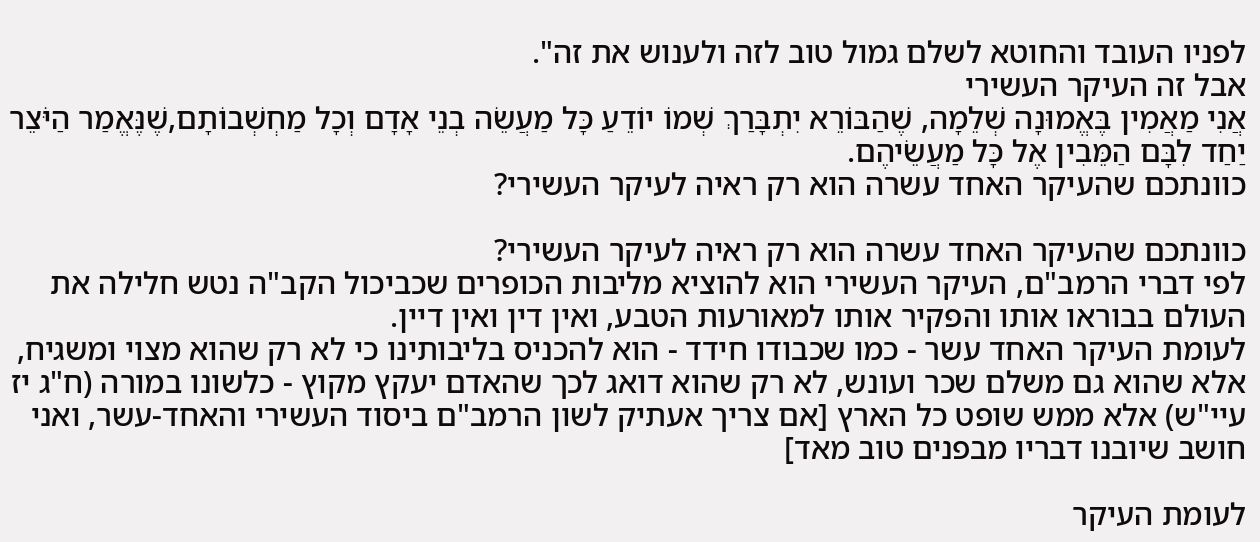לפניו העובד והחוטא לשלם גמול טוב לזה ולענוש את זה".
אבל זה העיקר העשירי
אֲנִי מַאֲמִין בֶּאֱמוּנָה שְׁלֵמָה, שֶׁהַבּוֹרֵא יִתְבָּרַךְ שְׁמוֹ יוֹדֵעַ כָּל מַעֲשֵׂה בְנֵי אָדָם וְכָל מַחְשְׁבוֹתָם,שֶׁנֶּאֱמַר הַיֹּצֵר יַחַד לִבָּם הַמֵּבִין אֶל כָּל מַעֲשֵׂיהֶם.
כוונתכם שהעיקר האחד עשרה הוא רק ראיה לעיקר העשירי?

כוונתכם שהעיקר האחד עשרה הוא רק ראיה לעיקר העשירי?
לפי דברי הרמב"ם, העיקר העשירי הוא להוציא מליבות הכופרים שכביכול הקב"ה נטש חלילה את העולם בבוראו אותו והפקיר אותו למאורעות הטבע, ואין דין ואין דיין.
לעומת העיקר האחד עשר - כמו שכבודו חידד - הוא להכניס בליבותינו כי לא רק שהוא מצוי ומשגיח, אלא שהוא גם משלם שכר ועונש, לא רק שהוא דואג לכך שהאדם יעקץ מקוץ - כלשונו במורה (ח"ג יז עיי"ש) אלא ממש שופט כל הארץ [אם צריך אעתיק לשון הרמב"ם ביסוד העשירי והאחד-עשר, ואני חושב שיובנו דבריו מבפנים טוב מאד]

לעומת העיקר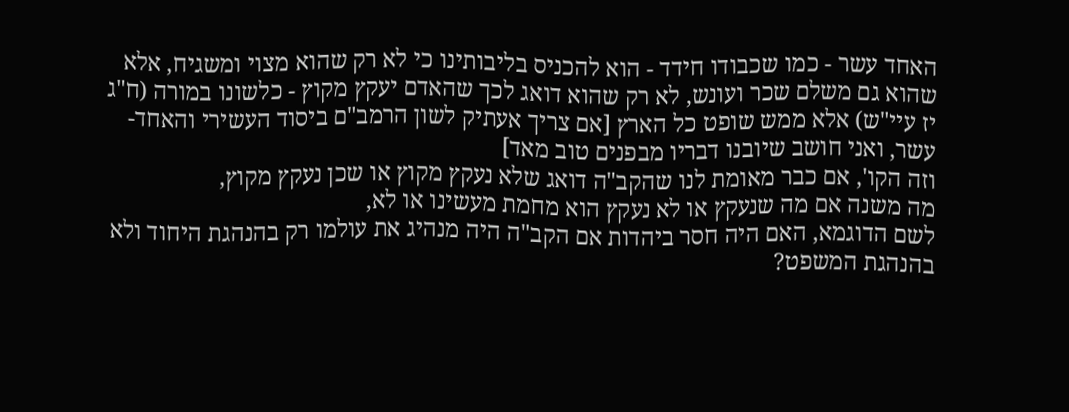האחד עשר - כמו שכבודו חידד - הוא להכניס בליבותינו כי לא רק שהוא מצוי ומשגיח, אלא שהוא גם משלם שכר ועונש, לא רק שהוא דואג לכך שהאדם יעקץ מקוץ - כלשונו במורה (ח"ג יז עיי"ש) אלא ממש שופט כל הארץ [אם צריך אעתיק לשון הרמב"ם ביסוד העשירי והאחד-עשר, ואני חושב שיובנו דבריו מבפנים טוב מאד]
וזה הקו', אם כבר מאומת לנו שהקב"ה דואג שלא נעקץ מקוץ או שכן נעקץ מקוץ,
מה משנה אם מה שנעקץ או לא נעקץ הוא מחמת מעשינו או לא,
לשם הדוגמא, האם היה חסר ביהדות אם הקב"ה היה מנהיג את עולמו רק בהנהגת היחוד ולא בהנהגת המשפט?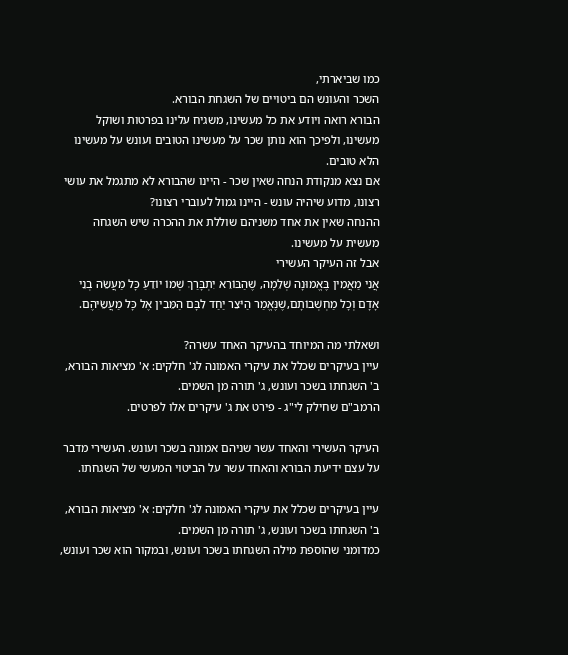כמו שביארתי,
השכר והעונש הם ביטויים של השגחת הבורא.
הבורא רואה ויודע את כל מעשינו, משגיח עלינו בפרטות ושוקל מעשינו, ולפיכך הוא נותן שכר על מעשינו הטובים ועונש על מעשינו הלא טובים.
אם נצא מנקודת הנחה שאין שכר - היינו שהבורא לא מתגמל את עושי רצונו, מדוע שיהיה עונש - היינו גמול לעוברי רצונו?
ההנחה שאין את אחד משניהם שוללת את ההכרה שיש השגחה מעשית על מעשינו.
אבל זה העיקר העשירי
אֲנִי מַאֲמִין בֶּאֱמוּנָה שְׁלֵמָה, שֶׁהַבּוֹרֵא יִתְבָּרַךְ שְׁמוֹ יוֹדֵעַ כָּל מַעֲשֵׂה בְנֵי אָדָם וְכָל מַחְשְׁבוֹתָם,שֶׁנֶּאֱמַר הַיֹּצֵר יַחַד לִבָּם הַמֵּבִין אֶל כָּל מַעֲשֵׂיהֶם.

ושאלתי מה המיוחד בהעיקר האחד עשרה?
עיין בעיקרים שכלל את עיקרי האמונה לג' חלקים: א' מציאות הבורא, ב' השגחתו בשכר ועונש, ג' תורה מן השמים.
הרמב"ם שחילק לי"ג - פירט את ג' עיקרים אלו לפרטים.

העיקר העשירי והאחד עשר שניהם אמונה בשכר ועונש. העשירי מדבר על עצם ידיעת הבורא והאחד עשר על הביטוי המעשי של השגחתו.

עיין בעיקרים שכלל את עיקרי האמונה לג' חלקים: א' מציאות הבורא, ב' השגחתו בשכר ועונש, ג' תורה מן השמים.
כמדומני שהוספת מילה השגחתו בשכר ועונש, ובמקור הוא שכר ועונש,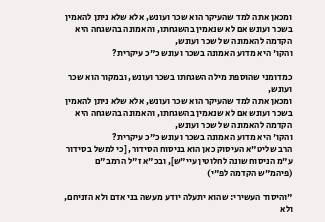ומכאן אתה למד שהעיקר הוא שכר ועונש, אלא שלא ניתן להאמין בשכר ועונש אם לא שנאמין בהשגחתו, והאמונה בהשגחה היא הקדמה להאמונה של שכר ועונש,
והקו' היא מדוע האמונה בשכר ועונש כ"כ עיקרית?

כמדומני שהוספת מילה השגחתו בשכר ועונש, ובמקור הוא שכר ועונש,
ומכאן אתה למד שהעיקר הוא שכר ועונש, אלא שלא ניתן להאמין בשכר ועונש אם לא שנאמין בהשגחתו, והאמונה בהשגחה היא הקדמה להאמונה של שכר ועונש,
והקו' היא מדוע האמונה בשכר ועונש כ"כ עיקרית?
הרב שליט"א העיסוק כאן הוא בניסוח הסידור, [כי למשל בסידור ע"מ הניסוח שונה לחלוטין עיי"ש], ובכ"א ז"ל הרמב"ם (פיהמ"ש הקדמה לפ"י)

"והיסוד העשירי: שהוא יתעלה יודע מעשה בני אדם ולא הזניחם, ולא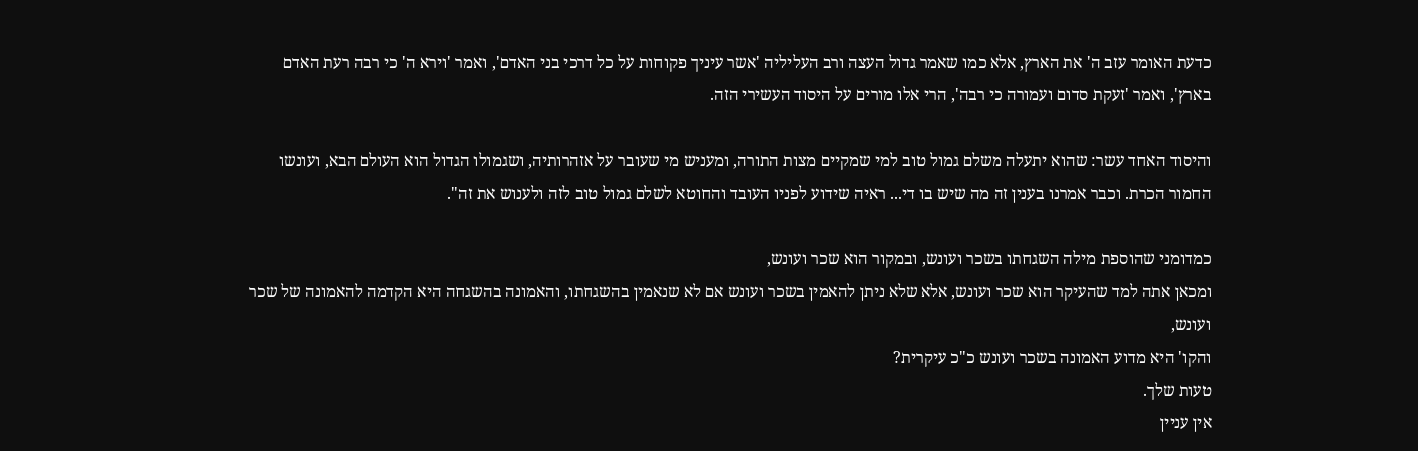כדעת האומר עזב ה' את הארץ, אלא כמו שאמר גדול העצה ורב העליליה 'אשר עיניך פקוחות על כל דרכי בני האדם', ואמר 'וירא ה' כי רבה רעת האדם בארץ', ואמר 'זעקת סדום ועמורה כי רבה', הרי אלו מורים על היסוד העשירי הזה.

והיסוד האחד עשר: שהוא יתעלה משלם גמול טוב למי שמקיים מצות התורה, ומעניש מי שעובר על אזהרותיה, ושגמולו הגדול הוא העולם הבא, ועונשו החמור הכרת. וכבר אמרנו בענין זה מה שיש בו די... ראיה שידוע לפניו העובד והחוטא לשלם גמול טוב לזה ולענוש את זה".

כמדומני שהוספת מילה השגחתו בשכר ועונש, ובמקור הוא שכר ועונש,
ומכאן אתה למד שהעיקר הוא שכר ועונש, אלא שלא ניתן להאמין בשכר ועונש אם לא שנאמין בהשגחתו, והאמונה בהשגחה היא הקדמה להאמונה של שכר ועונש,
והקו' היא מדוע האמונה בשכר ועונש כ"כ עיקרית?
טעות שלך.
אין עניין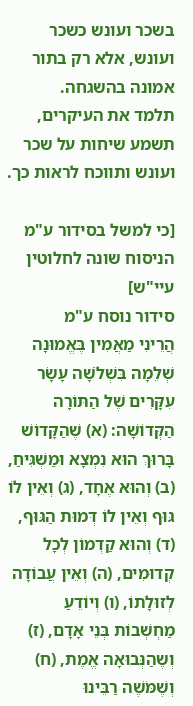בשכר ועונש כשכר ועונש, אלא רק בתור אמונה בהשגחה.
תלמד את העיקרים, תשמע שיחות על שכר ועונש ותווכח לראות כך.

[כי למשל בסידור ע"מ הניסוח שונה לחלוטין עיי"ש]
סידור נוסח ע"מ
הֲרֵינִי מַאֲמִין בֶּאֱמוּנָה שְׁלֵמָה בִּשְׁלֹשָׁה עָשָׂר עִקָּרִים שֶׁל הַתּוֹרָה הַקְּדוֹשָׁה: (א) שֶׁהַקָּדוֹשׁ בָּרוּךְ הוּא נִמְצָא וּמַשְׁגִּיחַ, (ב) וְהוּא אֶחָד, (ג) וְאֵין לוֹ גּוּף וְאֵין לוֹ דְּמוּת הַגּוּף, (ד) וְהוּא קַדְמוֹן לְכָל קְדוּמִים, (ה) וְאֵין עֲבוֹדָה לְזוּלָתוֹ, (ו) וְיוֹדֵעַ מַחְשְׁבוֹת בְּנֵי אָדָם, (ז) וְשֶהַנְּבוּאָה אֱמֶת, (ח) וְשֶׁמֹּשֶׁה רַבֵּינוּ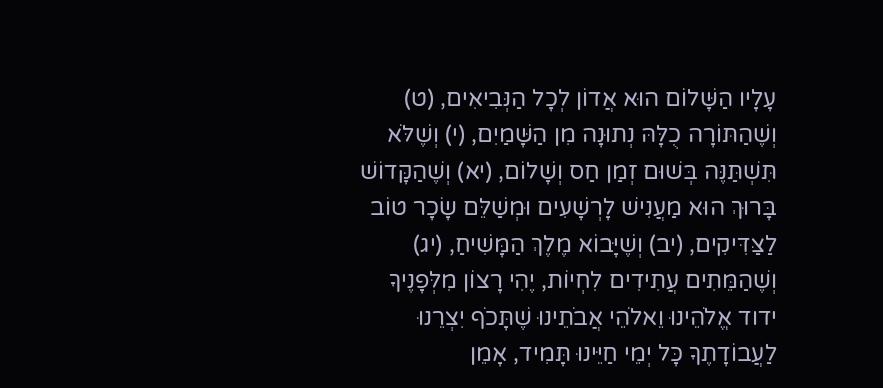עָלָיו הַשָּׁלוֹם הוּא אֲדוֹן לְכָל הַנְּבִיאִים, (ט) וְשֶׁהַתּוֹרָה כֻלָּהּ נְתוּנָה מִן הַשָּׁמַיִם, (י) וְשֶׁלֹּא תִּשְׁתַּנֶּה בְּשׁוּם זְמַן חַס וְשָׁלוֹם, (יא) וְשֶׁהַקָּדוֹשׁ בָּרוּךְ הוּא מַעֲנִישׁ לָרְשָׁעִים וּמְשַׁלֵּם שָׂכָר טוֹב לַצַּדִּיקִים, (יב) וְשֶׁיָּבוֹא מֶלֶךְ הַמָּשִׁיחַ, (יג) וְשֶׁהַמֵּתִים עֲתִידִים לִחְיוֹת, יֶהִי רָצוֹן מִלְּפָנֶיךָ ידוד אֱלֹהֵינוּ וֵאלֹהֵי אֲבֹתֵינוּ שֶׁתָּכֹף יִצְרֵנוּ לַעֲבוֹדָתֶךָ כָּל יְמֵי חַיֵּינוּ תָּמִיד, אָמֵן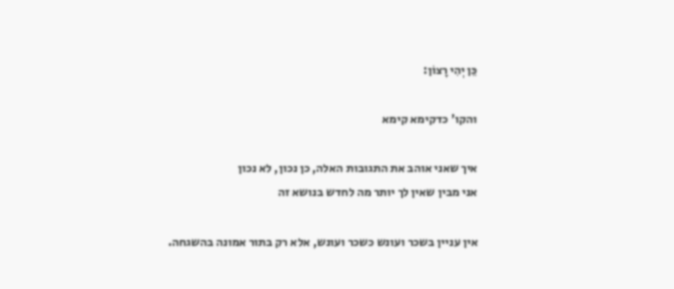כֵּן יְהִי רָצוֹן:

והקו' כדקימא קימא

איך שאני אוהב את התגובות האלה, כן נכון, לא נכון
אני מבין שאין לך יותר מה לחדש בנושא זה

אין עניין בשכר ועונש כשכר ועונש, אלא רק בתור אמונה בהשגחה.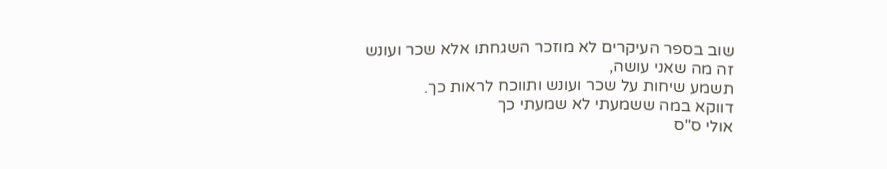שוב בספר העיקרים לא מוזכר השגחתו אלא שכר ועונש
זה מה שאני עושה,
תשמע שיחות על שכר ועונש ותווכח לראות כך.
דווקא במה ששמעתי לא שמעתי כך
אולי ס"ס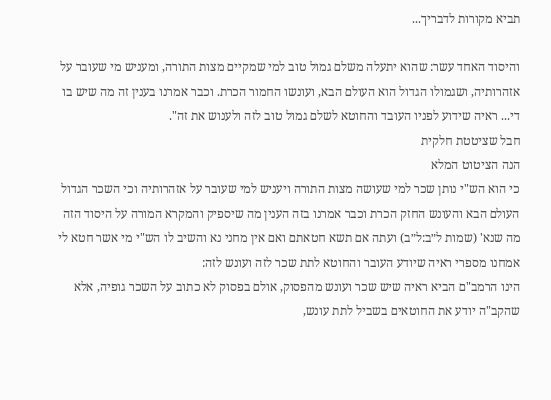תביא מקורות לדבריך...

והיסוד האחד עשר: שהוא יתעלה משלם גמול טוב למי שמקיים מצות התורה, ומעניש מי שעובר על אזהרותיה, ושגמולו הגדול הוא העולם הבא, ועונשו החמור הכרת. וכבר אמרנו בענין זה מה שיש בו די... ראיה שידוע לפניו העובד והחוטא לשלם גמול טוב לזה ולענוש את זה".
חבל שציטטת חלקית
הנה הציטוט המלא
כי הוא הש"י נותן שכר למי שעושה מצות התורה ויעניש למי שעובר על אזהרותיה וכי השכר הגדול העולם הבא והעונש החזק הכרת וכבר אמרנו בזה הענין מה שיספיק והמקרא המורה על היסוד הזה מה שנא' (שמות ל״ב:ל״ב) ועתה אם תשא חטאתם ואם אין מחני נא והשיב לו הש"י מי אשר חטא לי אמחנו מספרי ראיה שיודע העובר והחוטא לתת שכר לזה ועונש לזה:
הינו הרמב"ם הביא ראיה שיש שכר ועונש מהפסוק, אולם בפסוק לא כתוב על השכר גופיה, אלא שהקב"ה יודע את החוטאים בשביל לתת עונש,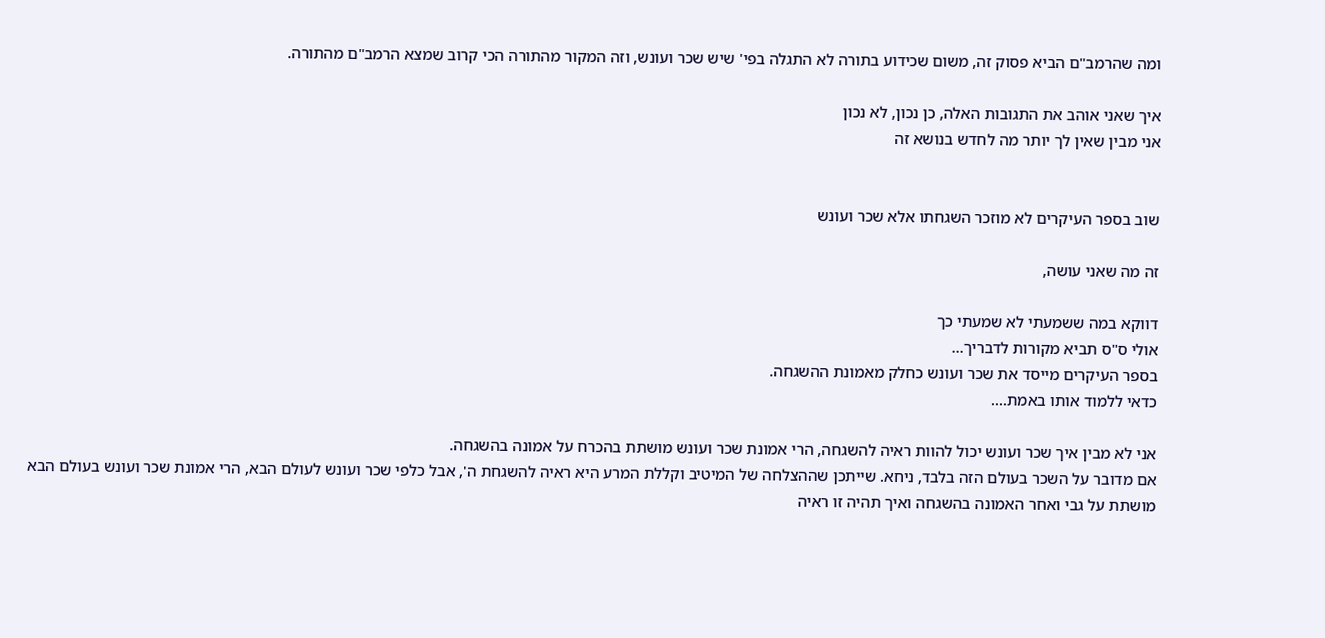ומה שהרמב"ם הביא פסוק זה, משום שכידוע בתורה לא התגלה בפי' שיש שכר ועונש, וזה המקור מהתורה הכי קרוב שמצא הרמב"ם מהתורה.

איך שאני אוהב את התגובות האלה, כן נכון, לא נכון
אני מבין שאין לך יותר מה לחדש בנושא זה


שוב בספר העיקרים לא מוזכר השגחתו אלא שכר ועונש

זה מה שאני עושה,

דווקא במה ששמעתי לא שמעתי כך
אולי ס"ס תביא מקורות לדבריך...
בספר העיקרים מייסד את שכר ועונש כחלק מאמונת ההשגחה.
כדאי ללמוד אותו באמת....

אני לא מבין איך שכר ועונש יכול להוות ראיה להשגחה, הרי אמונת שכר ועונש מושתת בהכרח על אמונה בהשגחה.
אם מדובר על השכר בעולם הזה בלבד, ניחא. שייתכן שההצלחה של המיטיב וקללת המרע היא ראיה להשגחת ה', אבל כלפי שכר ועונש לעולם הבא, הרי אמונת שכר ועונש בעולם הבא מושתת על גבי ואחר האמונה בהשגחה ואיך תהיה זו ראיה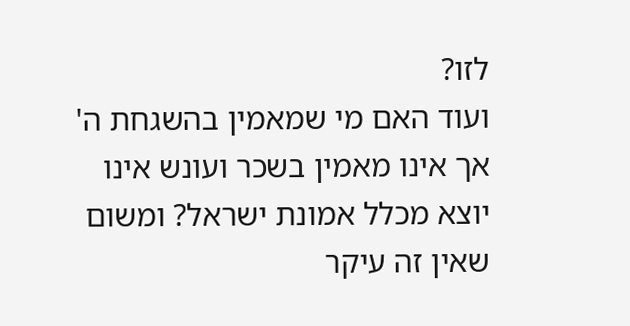לזו?
ועוד האם מי שמאמין בהשגחת ה' אך אינו מאמין בשכר ועונש אינו יוצא מכלל אמונת ישראל? ומשום שאין זה עיקר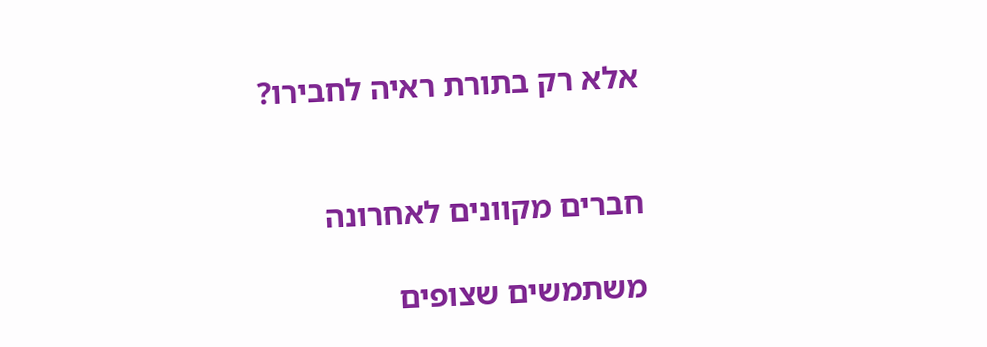אלא רק בתורת ראיה לחבירו?


חברים מקוונים לאחרונה

משתמשים שצופים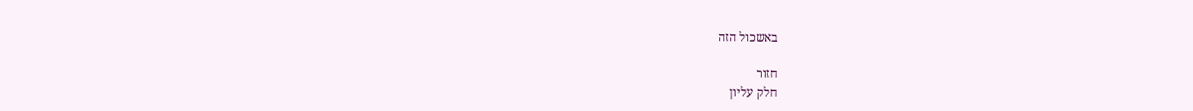באשכול הזה

חזור
חלק עליון